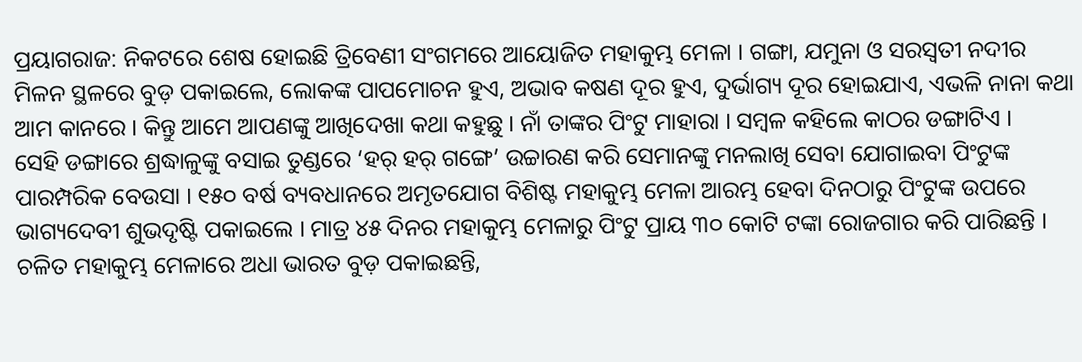ପ୍ରୟାଗରାଜ: ନିକଟରେ ଶେଷ ହୋଇଛି ତ୍ରିବେଣୀ ସଂଗମରେ ଆୟୋଜିତ ମହାକୁମ୍ଭ ମେଳା । ଗଙ୍ଗା, ଯମୁନା ଓ ସରସ୍ୱତୀ ନଦୀର ମିଳନ ସ୍ଥଳରେ ବୁଡ଼ ପକାଇଲେ, ଲୋକଙ୍କ ପାପମୋଚନ ହୁଏ, ଅଭାବ କଷଣ ଦୂର ହୁଏ, ଦୁର୍ଭାଗ୍ୟ ଦୂର ହୋଇଯାଏ, ଏଭଳି ନାନା କଥା ଆମ କାନରେ । କିନ୍ତୁ ଆମେ ଆପଣଙ୍କୁ ଆଖିଦେଖା କଥା କହୁଛୁ । ନାଁ ତାଙ୍କର ପିଂଟୁ ମାହାରା । ସମ୍ବଳ କହିଲେ କାଠର ଡଙ୍ଗାଟିଏ ।
ସେହି ଡଙ୍ଗାରେ ଶ୍ରଦ୍ଧାଳୁଙ୍କୁ ବସାଇ ତୁଣ୍ଡରେ ‘ହର୍ ହର୍ ଗଙ୍ଗେ’ ଉଚ୍ଚାରଣ କରି ସେମାନଙ୍କୁ ମନଲାଖି ସେବା ଯୋଗାଇବା ପିଂଟୁଙ୍କ ପାରମ୍ପରିକ ବେଉସା । ୧୫୦ ବର୍ଷ ବ୍ୟବଧାନରେ ଅମୃତଯୋଗ ବିଶିଷ୍ଟ ମହାକୁମ୍ଭ ମେଳା ଆରମ୍ଭ ହେବା ଦିନଠାରୁ ପିଂଟୁଙ୍କ ଉପରେ ଭାଗ୍ୟଦେବୀ ଶୁଭଦୃଷ୍ଟି ପକାଇଲେ । ମାତ୍ର ୪୫ ଦିନର ମହାକୁମ୍ଭ ମେଳାରୁ ପିଂଟୁ ପ୍ରାୟ ୩୦ କୋଟି ଟଙ୍କା ରୋଜଗାର କରି ପାରିଛନ୍ତି ।
ଚଳିତ ମହାକୁମ୍ଭ ମେଳାରେ ଅଧା ଭାରତ ବୁଡ଼ ପକାଇଛନ୍ତି,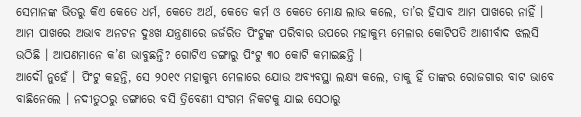ସେମାନଙ୍କ ଭିତରୁ କିଏ କେତେ ଧର୍ମ, କେତେ ଅର୍ଥ, କେତେ କର୍ମ ଓ କେତେ ମୋକ୍ଷ ଲାଭ କଲେ, ତା’ର ହିସାବ ଆମ ପାଖରେ ନାହିଁ । ଆମ ପାଖରେ ଅଭାବ ଅନଟନ ଦୁଃଖ ଯନ୍ତ୍ରଣାରେ ଜର୍ଜରିତ ପିଂଟୁଙ୍କ ପରିବାର ଉପରେ ମହାକୁମ୍ଭ ମେଳାର କୋଟିପତି ଆଶୀର୍ବାଦ ଝଲସି ଉଠିଛି । ଆପଣମାନେ କ’ଣ ଭାବୁଛନ୍ତି? ଗୋଟିଏ ଡଙ୍ଗାରୁ ପିଂଟୁ ୩୦ କୋଟି କମାଇଛନ୍ତି ।
ଆଦୌ ନୁହେଁ । ପିଂଟୁ କହନ୍ତି, ସେ ୨୦୧୯ ମହାକୁମ୍ଭ ମେଳାରେ ଯୋଉ ଅବ୍ୟବସ୍ଥା ଲକ୍ଷ୍ୟ କଲେ, ତାକୁ ହିଁ ତାଙ୍କର ରୋଜଗାର ବାଟ ଭାବେ ବାଛିନେଲେ । ନଦୀତୁଠରୁ ଡଙ୍ଗାରେ ବସି ତ୍ରିବେଣୀ ସଂଗମ ନିକଟକୁ ଯାଇ ସେଠାରୁ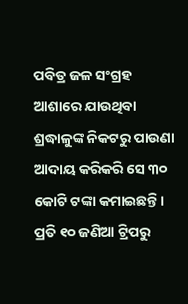ପବିତ୍ର ଜଳ ସଂଗ୍ରହ ଆଶାରେ ଯାଉଥିବା ଶ୍ରଦ୍ଧାଳୁଙ୍କ ନିକଟରୁ ପାଉଣା ଆଦାୟ କରିକରି ସେ ୩୦ କୋଟି ଟଙ୍କା କମାଇଛନ୍ତି । ପ୍ରତି ୧୦ ଜଣିଆ ଟ୍ରିପରୁ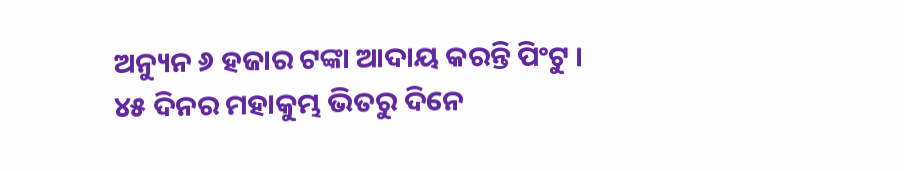ଅନ୍ୟୁନ ୬ ହଜାର ଟଙ୍କା ଆଦାୟ କରନ୍ତି ପିଂଟୁ । ୪୫ ଦିନର ମହାକୁମ୍ଭ ଭିତରୁ ଦିନେ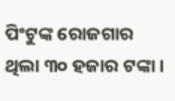ପିଂଟୁଙ୍କ ରୋଜଗାର ଥିଲା ୩୦ ହଜାର ଟଙ୍କା ।